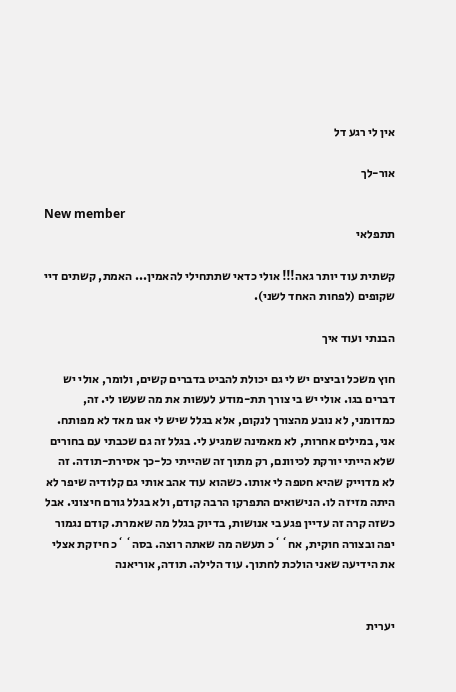אין לי רגע דל

אור-לך

New member
תתפלאי

קשתית עוד יותר גאה!!! אולי כדאי שתתחילי להאמין... האמת, קשתים דיי שקופים (לפחות האחד לשני).

הבנתי ועוד איך

חוץ משכל וביצים יש לי גם יכולת להביט בדברים קשים, ולומר, אולי יש דברים בגו. אולי יש בי צורך תת-מודע לעשות את מה שעשו לי. זה, כמדומני, לא נובע מהצורך לנקום, אלא בגלל שיש לי אגו מאד לא מפותח. אני, במילים אחרות, לא מאמינה שמגיע לי. בגלל זה גם שכבתי עם בחורים שלא הייתי יורקת לכיוונם, רק מתוך זה שהייתי כל-כך אסירת-תודה. זה לא מדוייק שהיא חטפה לי אותו. כשהוא עוד אהב אותי גם קלודיה שיפר לא היתה מזיזה לו. הנישואים התפרקו הרבה קודם, ולא בגלל גורם חיצוני. אבל כשזה קרה זה עדיין פגע בי אנושות, בדיוק בגלל מה שאמרת. קודם נגמור יפה ובצורה חוקית, אח``כ תעשה מה שאתה רוצה. בסה``כ חיזקת אצלי את הידיעה שאני הולכת לחתוך. עוד הלילה. תודה, אוריאנה


יערית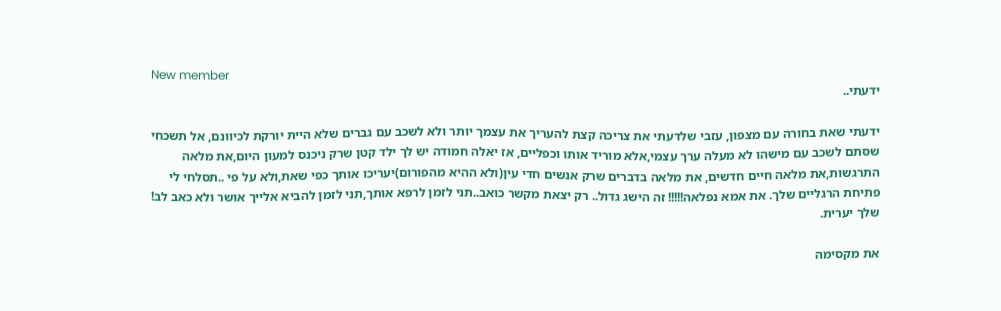New member
ידעתי..

ידעתי שאת בחורה עם מצפון, עזבי שלדעתי את צריכה קצת להעריך את עצמך יותר ולא לשכב עם גברים שלא היית יורקת לכיוונם, אל תשכחי שסתם לשכב עם מישהו לא מעלה ערך עצמי,אלא מוריד אותו וכפליים, אז יאלה חמודה יש לך ילד קטן שרק ניכנס למעון היום,את מלאה התרגשות,את מלאה חיים חדשים, את מלאה בדברים שרק אנשים חדי עין(ולא ההיא מהפורום)יעריכו אותך כפי שאת,ולא על פי ..תסלחי לי פתיחת הרגליים שלך. את אמא נפלאה!!!!! זה הישג גדול.. רק יצאת מקשר כואב..תני לזמן לרפא אותך,תני לזמן להביא אלייך אושר ולא כאב לב! שלך יערית.

את מקסימה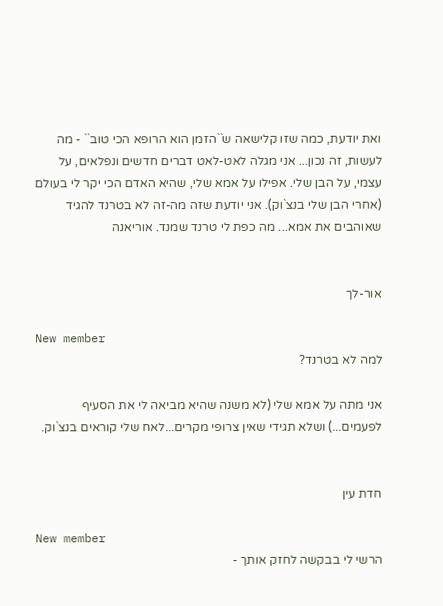ואת יודעת, כמה שזו קלישאה ש``הזמן הוא הרופא הכי טוב`` - מה לעשות, זה נכון... אני מגלה לאט-לאט דברים חדשים ונפלאים, על עצמי, על הבן שלי. אפילו על אמא שלי, שהיא האדם הכי יקר לי בעולם (אחרי הבן שלי בנצ`וק). אני יודעת שזה מה-זה לא בטרנד להגיד שאוהבים את אמא... מה כפת לי טרנד שמנד. אוריאנה


אור-לך

New member
למה לא בטרנד?

אני מתה על אמא שלי (לא משנה שהיא מביאה לי את הסעיף לפעמים...) ושלא תגידי שאין צרופי מקרים...לאח שלי קוראים בנצ`וק.


חדת עין

New member
הרשי לי בבקשה לחזק אותך -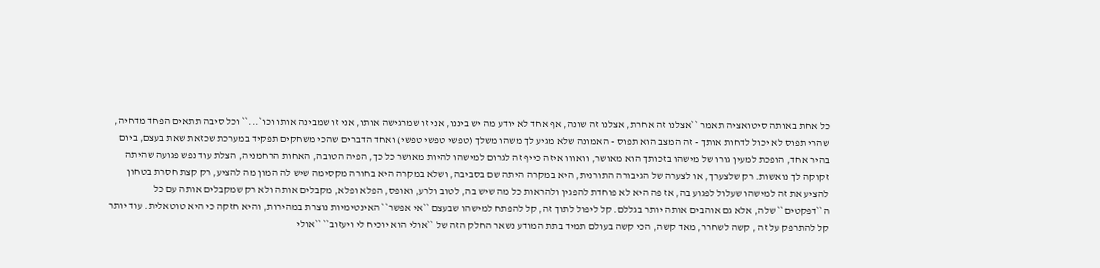כל אחת באותה סיטואציה תאמר ``אצלנו זה אחרת, אצלנו זה שונה, אף אחד לא יודע מה יש ביננו, אני זו שמרגישה אותו, אני זו שמבינה אותו וכו`...`` וכל סיבה תתאים הפחד מדחיה, שהרי תפוס לא יכול לדחות אותך - זה המצב הוא תפוס - האמונה שלא מגיע לך משהו משלך (טפשי טפשי טפשי) ואחד הדברים שהכי משחקים תפקיד במערכת שכזאת שאת בעצם, ביום בהיר אחד, הופכת למעין גורו של מישהו בזכותך הוא מאושר, וואווו איזה כייף זה לגרום למישהו להיות מאושר כל כך, הפיה הטובה, האחות הרחמניה, הצלת עוד נפש פגועה שהיתה זקוקה לך נואשות. רק שלצערך, או לצערה של הגיבורה התורנית, היא במקרה היתה שם בסביבה, ושלא במקרה היא בחורה מקסימה שיש לה המון מה להציע, רק קצת חסרת בטחון להציע את זה למישהו שעלול לפגוע בה, אז פה היא לא פוחדת להפגין ולהראות כל מה שיש בה, לטוב ולרע, ואופס, הפלא ופלא, מקבלים אותה ולא רק שמקבלים אותה עם כל ה``דפקטים`` שלה, אלא גם אוהבים אותה יותר בגללם. קל ליפול לתוך זה, קל להפתח למישהו שבעצם ``אי אפשר`` האינטימיות נוצרת במהירות, והיא חזקה כי היא טוטאלית. עוד יותר קל להתרפק על זה , קשה לשחרר, מאד קשה, הכי קשה בעולם תמיד בתת המודע נשאר החלק הזה של ``אולי הוא יוכיח לי ויעזוב`` ``אולי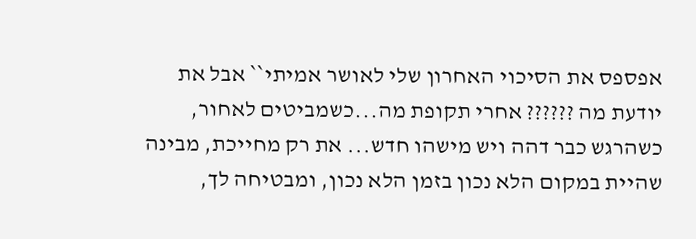אפספס את הסיכוי האחרון שלי לאושר אמיתי`` אבל את יודעת מה ?????? אחרי תקופת מה...כשמביטים לאחור, כשהרגש כבר דהה ויש מישהו חדש... את רק מחייכת, מבינה שהיית במקום הלא נכון בזמן הלא נכון, ומבטיחה לך,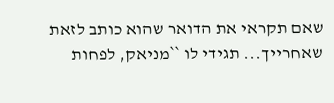שאם תקראי את הדואר שהוא כותב לזאת שאחרייך... תגידי לו ``מניאק, לפחות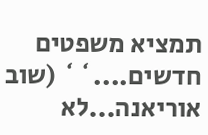תמציא משפטים חדשים....`` (שוב אוריאנה...לא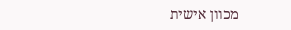מכוון אישית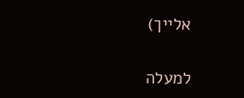אלייך)

למעלה